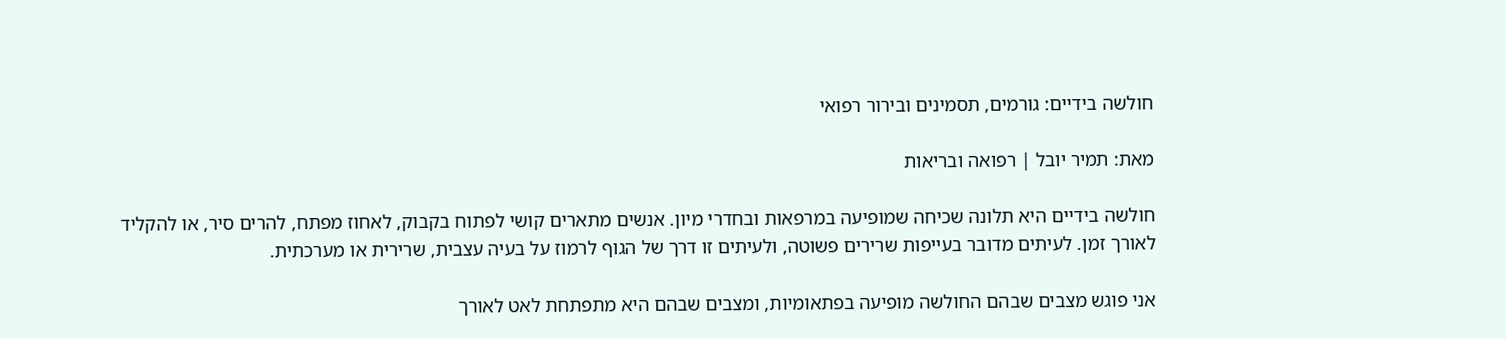חולשה בידיים: גורמים, תסמינים ובירור רפואי

מאת: תמיר יובל | רפואה ובריאות

חולשה בידיים היא תלונה שכיחה שמופיעה במרפאות ובחדרי מיון. אנשים מתארים קושי לפתוח בקבוק, לאחוז מפתח, להרים סיר, או להקליד לאורך זמן. לעיתים מדובר בעייפות שרירים פשוטה, ולעיתים זו דרך של הגוף לרמוז על בעיה עצבית, שרירית או מערכתית.

אני פוגש מצבים שבהם החולשה מופיעה בפתאומיות, ומצבים שבהם היא מתפתחת לאט לאורך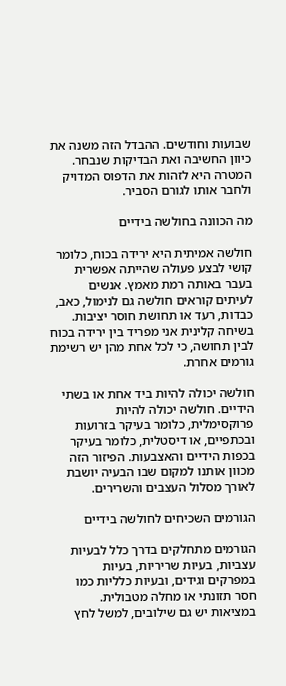שבועות וחודשים. ההבדל הזה משנה את כיוון החשיבה ואת הבדיקות שנבחר. המטרה היא לזהות את הדפוס המדויק ולחבר אותו לגורם הסביר.

מה הכוונה בחולשה בידיים

חולשה אמיתית היא ירידה בכוח, כלומר קושי לבצע פעולה שהייתה אפשרית בעבר באותה רמת מאמץ. אנשים לעיתים קוראים חולשה גם לנימול, כאב, כבדות, רעד או תחושת חוסר יציבות. בשיחה קלינית אני מפריד בין ירידה בכוח לבין תחושה, כי לכל אחת מהן יש רשימת גורמים אחרת.

חולשה יכולה להיות ביד אחת או בשתי הידיים. חולשה יכולה להיות פרוקסימלית, כלומר בעיקר בזרועות ובכתפיים, או דיסטלית, כלומר בעיקר בכפות הידיים והאצבעות. הפיזור הזה מכוון אותנו למקום שבו הבעיה יושבת לאורך מסלול העצבים והשרירים.

הגורמים השכיחים לחולשה בידיים

הגורמים מתחלקים בדרך כלל לבעיות עצביות, בעיות שריריות, בעיות במפרקים וגידים, ובעיות כלליות כמו חסר תזונתי או מחלה מטבולית. במציאות יש גם שילובים, למשל לחץ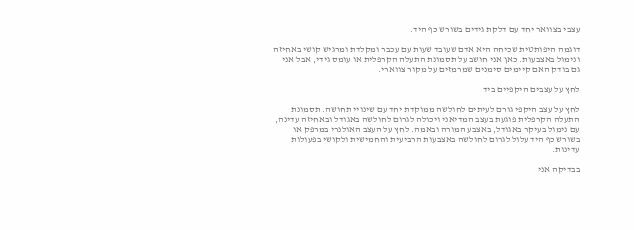עצבי בצוואר יחד עם דלקת גידים בשורש כף היד.

דוגמה היפותטית שכיחה היא אדם שעובד שעות עם עכבר ומקלדת ומרגיש קושי באחיזה ונימול באצבעות. כאן אני חושב על תסמונת התעלה הקרפלית או עומס גידי, אבל אני גם בודק האם קיימים סימנים שמרמזים על מקור צווארי.

לחץ על עצבים היקפיים ביד

לחץ על עצב היקפי גורם לעיתים לחולשה ממוקדת יחד עם שינויי תחושה. תסמונת התעלה הקרפלית פוגעת בעצב המדיאני ויכולה לגרום לחולשה באגודל ובאחיזה עדינה, עם נימול בעיקר באגודל, באצבע המורה ובאמה. לחץ על העצב האולנרי במרפק או בשורש כף היד עלול לגרום לחולשה באצבעות הרביעית והחמישית ולקושי בפעולות עדינות.

בבדיקה אני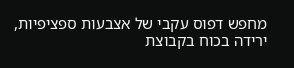מחפש דפוס עקבי של אצבעות ספציפיות, ירידה בכוח בקבוצת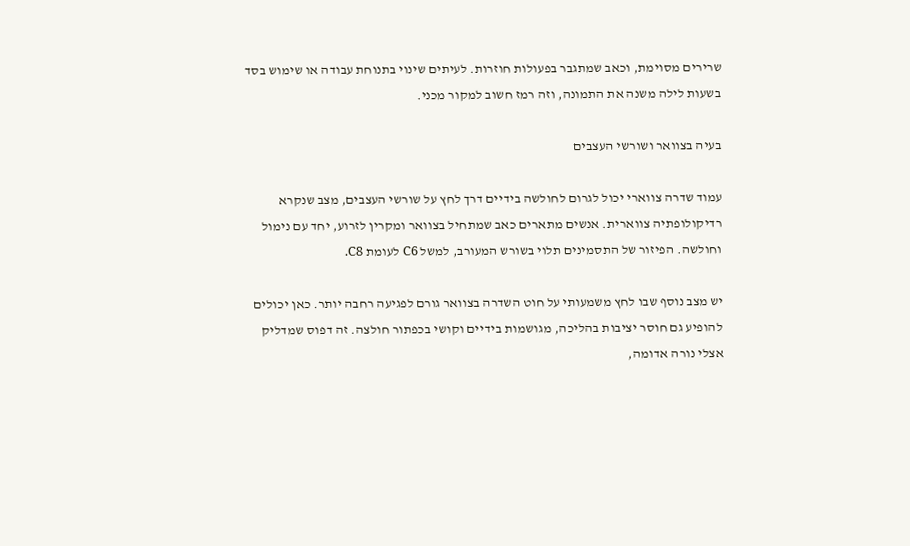שרירים מסוימת, וכאב שמתגבר בפעולות חוזרות. לעיתים שינוי בתנוחת עבודה או שימוש בסד בשעות לילה משנה את התמונה, וזה רמז חשוב למקור מכני.

בעיה בצוואר ושורשי העצבים

עמוד שדרה צווארי יכול לגרום לחולשה בידיים דרך לחץ על שורשי העצבים, מצב שנקרא רדיקולופתיה צווארית. אנשים מתארים כאב שמתחיל בצוואר ומקרין לזרוע, יחד עם נימול וחולשה. הפיזור של התסמינים תלוי בשורש המעורב, למשל C6 לעומת C8.

יש מצב נוסף שבו לחץ משמעותי על חוט השדרה בצוואר גורם לפגיעה רחבה יותר. כאן יכולים להופיע גם חוסר יציבות בהליכה, מגושמות בידיים וקושי בכפתור חולצה. זה דפוס שמדליק אצלי נורה אדומה,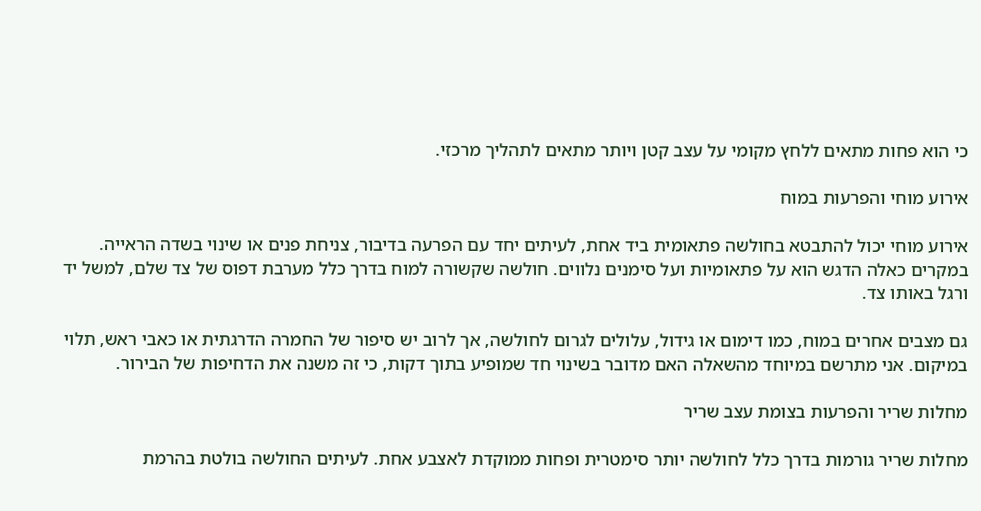כי הוא פחות מתאים ללחץ מקומי על עצב קטן ויותר מתאים לתהליך מרכזי.

אירוע מוחי והפרעות במוח

אירוע מוחי יכול להתבטא בחולשה פתאומית ביד אחת, לעיתים יחד עם הפרעה בדיבור, צניחת פנים או שינוי בשדה הראייה. במקרים כאלה הדגש הוא על פתאומיות ועל סימנים נלווים. חולשה שקשורה למוח בדרך כלל מערבת דפוס של צד שלם, למשל יד ורגל באותו צד.

גם מצבים אחרים במוח, כמו דימום או גידול, עלולים לגרום לחולשה, אך לרוב יש סיפור של החמרה הדרגתית או כאבי ראש, תלוי במיקום. אני מתרשם במיוחד מהשאלה האם מדובר בשינוי חד שמופיע בתוך דקות, כי זה משנה את הדחיפות של הבירור.

מחלות שריר והפרעות בצומת עצב שריר

מחלות שריר גורמות בדרך כלל לחולשה יותר סימטרית ופחות ממוקדת לאצבע אחת. לעיתים החולשה בולטת בהרמת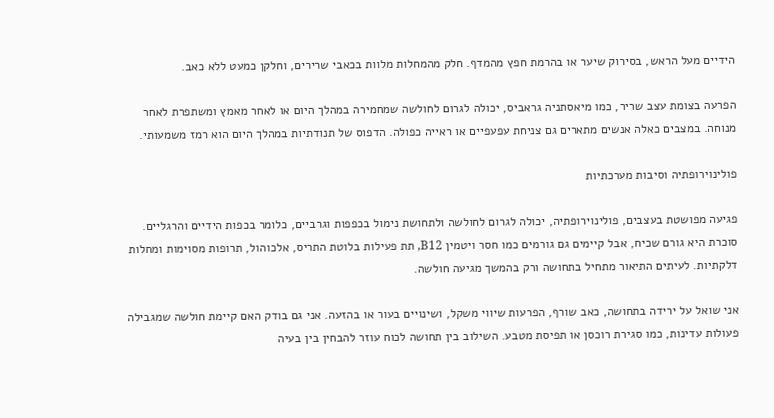הידיים מעל הראש, בסירוק שיער או בהרמת חפץ מהמדף. חלק מהמחלות מלוות בכאבי שרירים, וחלקן כמעט ללא כאב.

הפרעה בצומת עצב שריר, כמו מיאסתניה גראביס, יכולה לגרום לחולשה שמחמירה במהלך היום או לאחר מאמץ ומשתפרת לאחר מנוחה. במצבים כאלה אנשים מתארים גם צניחת עפעפיים או ראייה כפולה. הדפוס של תנודתיות במהלך היום הוא רמז משמעותי.

פולינוירופתיה וסיבות מערכתיות

פגיעה מפושטת בעצבים, פולינוירופתיה, יכולה לגרום לחולשה ולתחושת נימול בכפפות וגרביים, כלומר בכפות הידיים והרגליים. סוכרת היא גורם שכיח, אבל קיימים גם גורמים כמו חסר ויטמין B12, תת פעילות בלוטת התריס, אלכוהול, תרופות מסוימות ומחלות דלקתיות. לעיתים התיאור מתחיל בתחושה ורק בהמשך מגיעה חולשה.

אני שואל על ירידה בתחושה, כאב שורף, הפרעות שיווי משקל, ושינויים בעור או בהזעה. אני גם בודק האם קיימת חולשה שמגבילה פעולות עדינות, כמו סגירת רוכסן או תפיסת מטבע. השילוב בין תחושה לכוח עוזר להבחין בין בעיה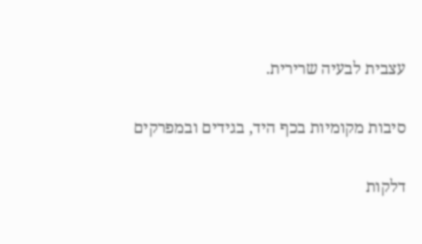עצבית לבעיה שרירית.

סיבות מקומיות בכף היד, בגידים ובמפרקים

דלקות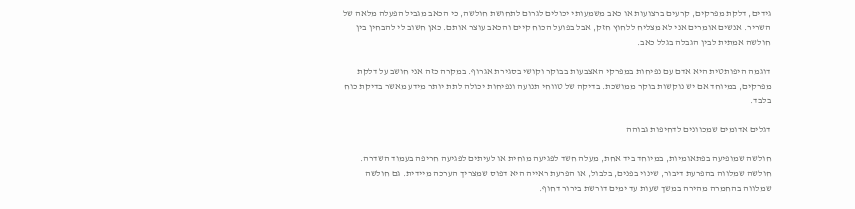גידים, דלקת מפרקים, קרעים ברצועות או כאב משמעותי יכולים לגרום לתחושת חולשה, כי הכאב מגביל הפעלה מלאה של השריר. אנשים אומרים אני לא מצליח ללחוץ חזק, אבל בפועל הכוח קיים והכאב עוצר אותם. כאן חשוב לי להבחין בין חולשה אמתית לבין הגבלה בגלל כאב.

דוגמה היפותטית היא אדם עם נפיחות במפרקי האצבעות בבוקר וקושי בסגירת אגרוף. במקרה כזה אני חושב על דלקת מפרקים, במיוחד אם יש נוקשות בוקר ממושכת. בדיקה של טווחי תנועה ונפיחות יכולה לתת יותר מידע מאשר בדיקת כוח בלבד.

דגלים אדומים שמכוונים לדחיפות גבוהה

חולשה שמופיעה בפתאומיות, במיוחד ביד אחת, מעלה חשד לפגיעה מוחית או לעיתים לפגיעה חריפה בעמוד השדרה. חולשה שמלווה בהפרעת דיבור, שינוי בפנים, בלבול, או הפרעת ראייה היא דפוס שמצריך הערכה מיידית. גם חולשה שמלווה בהחמרה מהירה במשך שעות עד ימים דורשת בירור דחוף.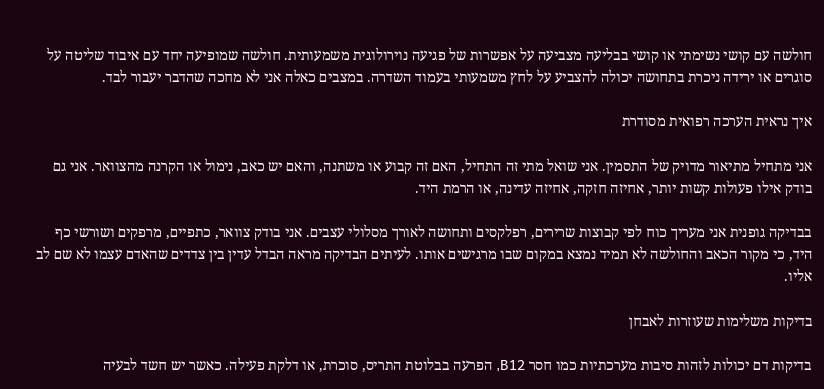חולשה עם קושי נשימתי או קושי בבליעה מצביעה על אפשרות של פגיעה נוירולוגית משמעותית. חולשה שמופיעה יחד עם איבוד שליטה על סוגרים או ירידה ניכרת בתחושה יכולה להצביע על לחץ משמעותי בעמוד השדרה. במצבים כאלה אני לא מחכה שהדבר יעבור לבד.

איך נראית הערכה רפואית מסודרת

אני מתחיל מתיאור מדויק של התסמין. אני שואל מתי זה התחיל, האם זה קבוע או משתנה, והאם יש כאב, נימול או הקרנה מהצוואר. אני גם בודק אילו פעולות קשות יותר, אחיזה חזקה, אחיזה עדינה, או הרמת היד.

בבדיקה גופנית אני מעריך כוח לפי קבוצות שרירים, רפלקסים ותחושה לאורך מסלולי עצבים. אני בודק צוואר, כתפיים, מרפקים ושורשי כף היד, כי מקור הכאב והחולשה לא תמיד נמצא במקום שבו מרגישים אותו. לעיתים הבדיקה מראה הבדל עדין בין צדדים שהאדם עצמו לא שם לב אליו.

בדיקות משלימות שעוזרות לאבחן

בדיקות דם יכולות לזהות סיבות מערכתיות כמו חסר B12, הפרעה בבלוטת התריס, סוכרת, או דלקת פעילה. כאשר יש חשד לבעיה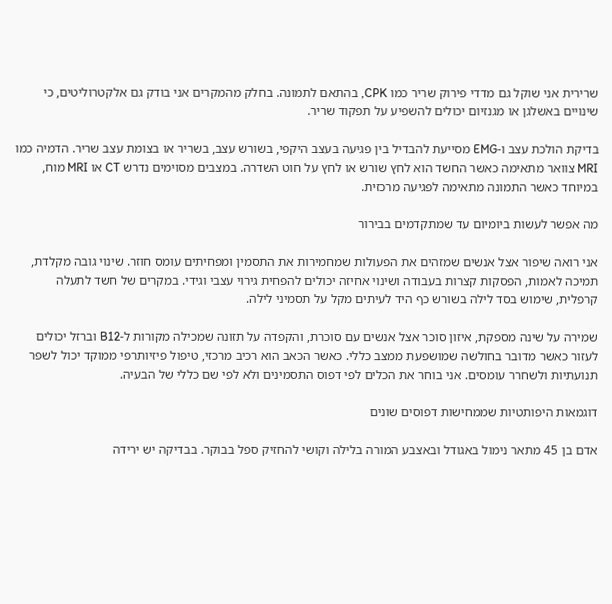שרירית אני שוקל גם מדדי פירוק שריר כמו CPK, בהתאם לתמונה. בחלק מהמקרים אני בודק גם אלקטרוליטים, כי שינויים באשלגן או מגנזיום יכולים להשפיע על תפקוד שריר.

בדיקת הולכת עצב ו-EMG מסייעת להבדיל בין פגיעה בעצב היקפי, בשורש עצב, בשריר או בצומת עצב שריר. הדמיה כמו MRI צוואר מתאימה כאשר החשד הוא לחץ שורש או לחץ על חוט השדרה. במצבים מסוימים נדרש CT או MRI מוח, במיוחד כאשר התמונה מתאימה לפגיעה מרכזית.

מה אפשר לעשות ביומיום עד שמתקדמים בבירור

אני רואה שיפור אצל אנשים שמזהים את הפעולות שמחמירות את התסמין ומפחיתים עומס חוזר. שינוי גובה מקלדת, תמיכה לאמות, הפסקות קצרות בעבודה ושינוי אחיזה יכולים להפחית גירוי עצבי וגידי. במקרים של חשד לתעלה קרפלית, שימוש בסד לילה בשורש כף היד לעיתים מקל על תסמיני לילה.

שמירה על שינה מספקת, איזון סוכר אצל אנשים עם סוכרת, והקפדה על תזונה שמכילה מקורות ל-B12 וברזל יכולים לעזור כאשר מדובר בחולשה שמושפעת ממצב כללי. כאשר הכאב הוא רכיב מרכזי, טיפול פיזיותרפי ממוקד יכול לשפר תנועתיות ולשחרר עומסים. אני בוחר את הכלים לפי דפוס התסמינים ולא לפי שם כללי של הבעיה.

דוגמאות היפותטיות שממחישות דפוסים שונים

אדם בן 45 מתאר נימול באגודל ובאצבע המורה בלילה וקושי להחזיק ספל בבוקר. בבדיקה יש ירידה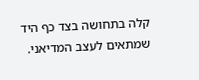קלה בתחושה בצד כף היד שמתאים לעצב המדיאני.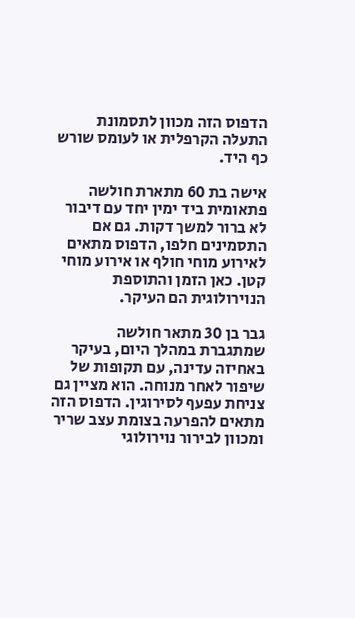הדפוס הזה מכוון לתסמונת התעלה הקרפלית או לעומס שורש כף היד.

אישה בת 60 מתארת חולשה פתאומית ביד ימין יחד עם דיבור לא ברור למשך דקות. גם אם התסמינים חלפו, הדפוס מתאים לאירוע מוחי חולף או אירוע מוחי קטן. כאן הזמן והתוספת הנוירולוגית הם העיקר.

גבר בן 30 מתאר חולשה שמתגברת במהלך היום, בעיקר באחיזה עדינה, עם תקופות של שיפור לאחר מנוחה. הוא מציין גם צניחת עפעף לסירוגין. הדפוס הזה מתאים להפרעה בצומת עצב שריר ומכוון לבירור נוירולוגי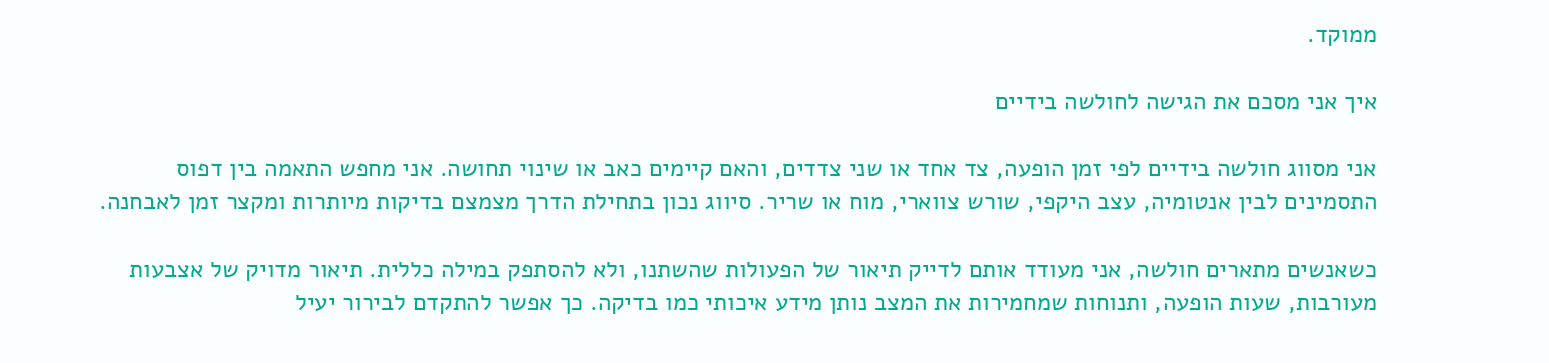ממוקד.

איך אני מסכם את הגישה לחולשה בידיים

אני מסווג חולשה בידיים לפי זמן הופעה, צד אחד או שני צדדים, והאם קיימים כאב או שינוי תחושה. אני מחפש התאמה בין דפוס התסמינים לבין אנטומיה, עצב היקפי, שורש צווארי, מוח או שריר. סיווג נכון בתחילת הדרך מצמצם בדיקות מיותרות ומקצר זמן לאבחנה.

כשאנשים מתארים חולשה, אני מעודד אותם לדייק תיאור של הפעולות שהשתנו, ולא להסתפק במילה כללית. תיאור מדויק של אצבעות מעורבות, שעות הופעה, ותנוחות שמחמירות את המצב נותן מידע איכותי כמו בדיקה. כך אפשר להתקדם לבירור יעיל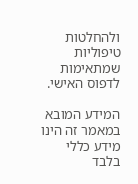ולהחלטות טיפוליות שמתאימות לדפוס האישי.

המידע המובא במאמר זה הינו מידע כללי בלבד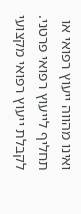ואינו מהווה ייעוץ רפואי או תחליף לייעוץ רפואי פרטני. לקבלת ייעוץ רפואי מקצועי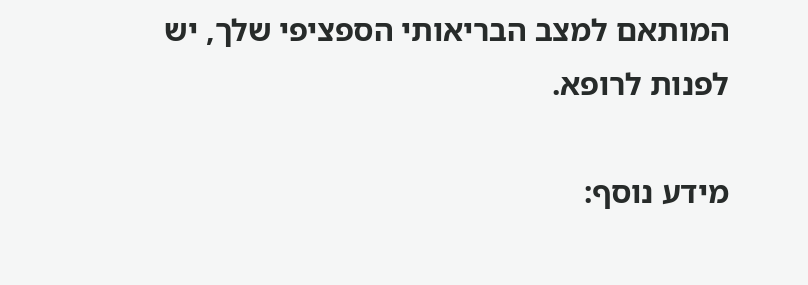המותאם למצב הבריאותי הספציפי שלך, יש לפנות לרופא.

מידע נוסף: